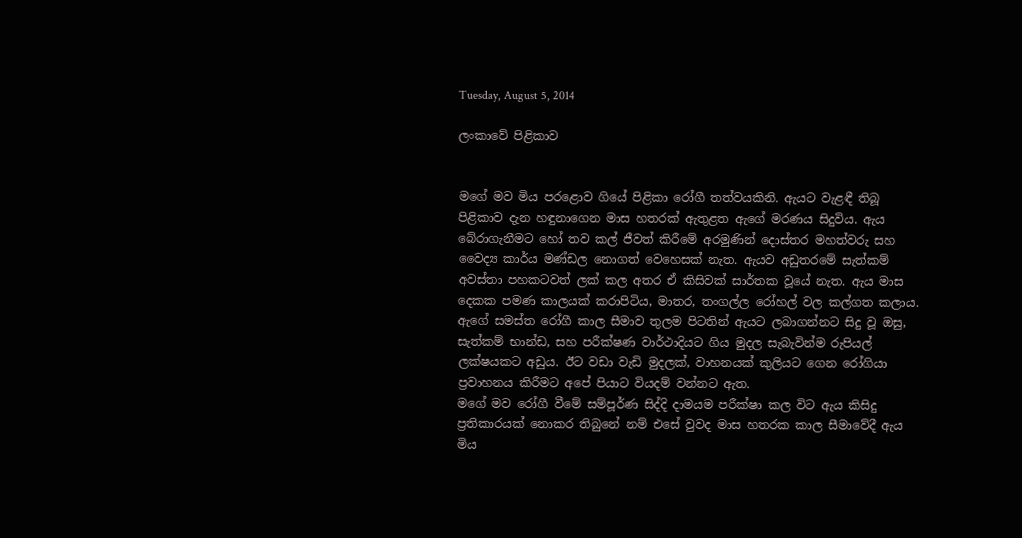Tuesday, August 5, 2014

ලංකාවේ පිළිකාව


මගේ මව මිය පරළොව ගියේ පිළිකා රෝගී තත්වයකිනි. ඇයට වැළඳී තිබූ පිළිකාව දැන හඳුනාගෙන මාස හතරක් ඇතුළත ඇගේ මරණය සිදුවිය. ඇය බේරාගැනීමට හෝ තව කල් ජීවත් කිරීමේ අරමුණින් දොස්තර මහත්වරු සහ වෛද්‍ය කාර්ය මණ්ඩල නොගත් වෙහෙසක් නැත. ඇයව අඩුතරමේ සැත්කම් අවස්තා පහකටවත් ලක් කල අතර ඒ කිසිවක් සාර්තක වූයේ නැත. ඇය මාස දෙකක පමණ කාලයක් කරාපිටිය, මාතර, තංගල්ල රෝහල් වල කල්ගත කලාය. ඇගේ සමස්ත රෝගී කාල සීමාව තුලම පිටතින් ඇයට ලබාගන්නට සිදු වූ ඔසු, සැත්කම් භාන්ඩ, සහ පරීක්ෂණ වාර්ථාදියට ගිය මුදල සැබැවින්ම රුපියල් ලක්ෂයකට අඩුය. ඊට වඩා වැඩි මුදලක්, වාහනයක් කුලියට ගෙන රෝගියා ප්‍රවාහනය කිරීමට අපේ පියාට වියදම් වන්නට ඇත.
මගේ මව රෝගී වීමේ සම්පූර්ණ සිද්දි දාමයම පරීක්ෂා කල විට ඇය කිසිදු ප්‍රතිකාරයක් නොකර තිබුනේ නම් එසේ වුවද මාස හතරක කාල සීමාවේදී ඇය මිය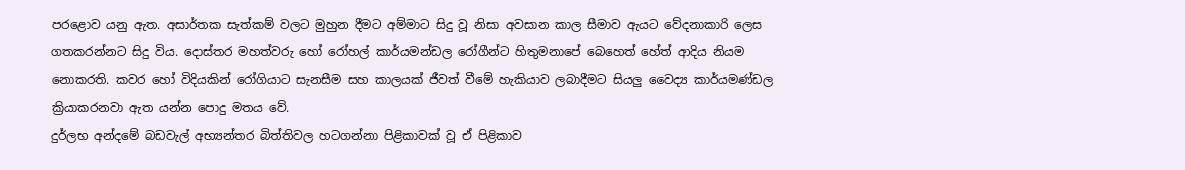පරළොව යනු ඇත. අසාර්තක සැත්කම් වලට මුහුන දීමට අම්මාට සිදු වූ නිසා අවසාන කාල සීමාව ඇයට වේදනාකාරි ලෙස ගතකරන්නට සිදු විය. දොස්තර මහත්වරු හෝ රෝහල් කාර්යමන්ඩල රෝගීන්ට හිතුමනාපේ බෙහෙත් හේත් ආදිය නියම නොකරති. කවර හෝ විදියකින් රෝගියාට සැනසීම සහ කාලයක් ජීවත් වීමේ හැකියාව ලබාදීමට සියලු වෛද්‍ය කාර්යමණ්ඩල ක්‍රියාකරනවා ඇත යන්න පොදු මතය වේ.
දුර්ලභ අන්දමේ බඩවැල් අභ්‍යන්තර බිත්තිවල හටගන්නා පිළිකාවක් වූ ඒ පිළිකාව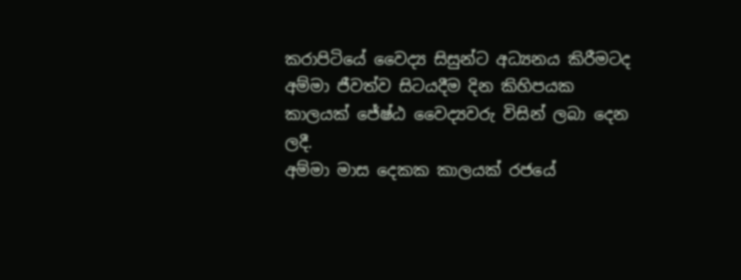කරාපිටියේ වෛද්‍ය සිසුන්ට අධ්‍යනය කිරීමටද අම්මා ජීවත්ව සිටයදීම දින කිහිපයක කාලයක් ජේෂ්ඨ වෛද්‍යවරු විසින් ලබා දෙන ලදී.
අම්මා මාස දෙකක කාලයක් රජයේ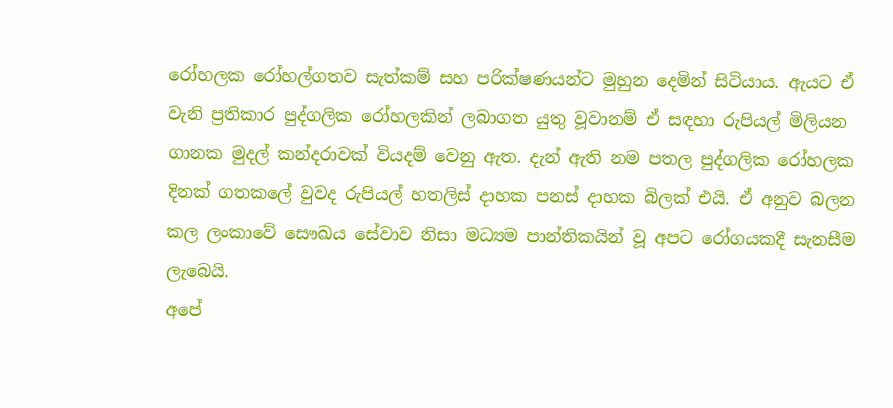රෝහලක රෝහල්ගතව සැත්කම් සහ පරික්ෂණයන්ට මුහුන දෙමින් සිටියාය. ඇයට ඒ වැනි ප්‍රතිකාර පුද්ගලික රෝහලකින් ලබාගත යුතු වූවානම් ඒ සඳහා රුපියල් මිලියන ගානක මුදල් කන්දරාවක් වියදම් වෙනු ඇත. දැන් ඇති නම පතල පුද්ගලික රෝහලක දිනක් ගතකලේ වුවද රුපියල් හතලිස් දාහක පනස් දාහක බිලක් එයි. ඒ අනුව බලන කල ලංකාවේ සෞඛය සේවාව නිසා මධ්‍යම පාන්තිකයින් වූ අපට රෝගයකදී සැනසීම ලැබෙයි.
අපේ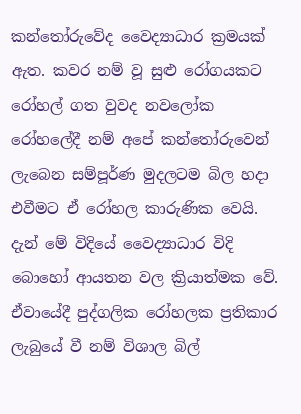කන්තෝරුවේද වෛද්‍යාධාර ක්‍රමයක් ඇත. කවර නම් වූ සුළු රෝගයකට රෝහල් ගත වුවද නවලෝක රෝහලේදී නම් අපේ කන්තෝරුවෙන් ලැබෙන සම්පූර්ණ මුදලටම බිල හදා එවීමට ඒ රෝහල කාරුණික වෙයි. දැන් මේ විදියේ වෛද්‍යාධාර විදි බොහෝ ආයතන වල ක්‍රියාත්මක වේ. ඒවායේදී පුද්ගලික රෝහලක ප්‍රතිකාර ලැබුයේ වී නම් විශාල බිල්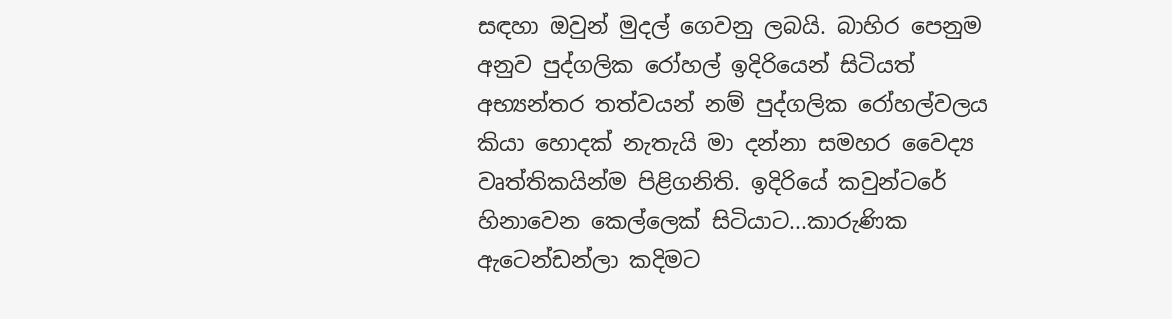සඳහා ඔවුන් මුදල් ගෙවනු ලබයි. බාහිර පෙනුම අනුව පුද්ගලික රෝහල් ඉදිරියෙන් සිටියත් අභ්‍යන්තර තත්වයන් නම් පුද්ගලික රෝහල්වලය කියා හොදක් නැතැයි මා දන්නා සමහර වෛද්‍ය වෘත්තිකයින්ම පිළිගනිති. ඉදිරියේ කවුන්ටරේ හිනාවෙන කෙල්ලෙක් සිටියාට...කාරුණික ඇටෙන්ඩන්ලා කදිමට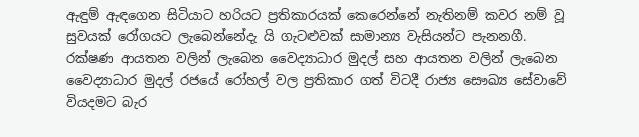ඇඳුම් ඇඳගෙන සිටියාට හරියට ප්‍රතිකාරයක් කෙරෙන්නේ නැතිනම් කවර නම් වූ සුවයක් රෝගයට ලැබෙන්නේදැ යි ගැටළුවක් සාමාන්‍ය වැසියන්ට පැනනගී.
රක්ෂණ ආයතන වලින් ලැබෙන වෛද්‍යාධාර මුදල් සහ ආයතන වලින් ලැබෙන වෛද්‍යාධාර මුදල් රජයේ රෝහල් වල ප්‍රතිකාර ගත් විටදී රාජ්‍ය සෞඛ්‍ය සේවාවේ වියදමට බැර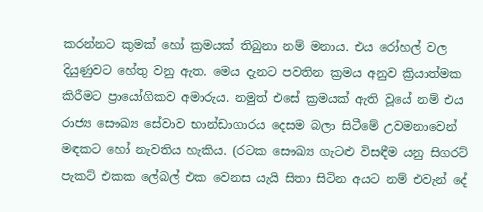කරන්නට කුමක් හෝ ක්‍රමයක් තිබුනා නම් මනාය. එය රෝහල් වල දියුණුවට හේතු වනු ඇත. මෙය දැනට පවතින ක්‍රමය අනුව ක්‍රියාත්මක කිරීමට ප්‍රායෝගිකව අමාරුය. නමුත් එසේ ක්‍රමයක් ඇති වූයේ නම් එය රාජ්‍ය සෞඛ්‍ය සේවාව භාන්ඩාගාරය දෙසම බලා සිටීමේ උවමනාවෙන් මඳකට හෝ නැවතිය හැකිය. (රටක සෞඛ්‍ය ගැටළු විසඳීම යනු සිගරට් පැකට් එකක ලේබල් එක වෙනස යැයි සිතා සිටින අයට නම් එවැන් දේ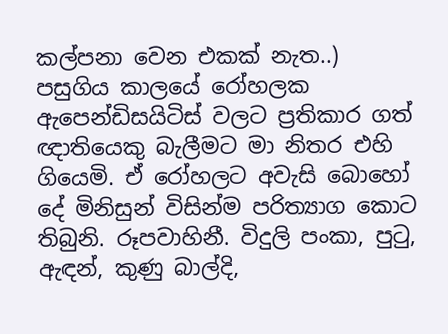කල්පනා වෙන එකක් නැත..)
පසුගිය කාලයේ රෝහලක ඇපෙන්ඩිසයිටිස් වලට ප්‍රතිකාර ගත් ඥාතියෙකු බැලීමට මා නිතර එහි ගියෙමි. ඒ රෝහලට අවැසි බොහෝ දේ මිනිසුන් විසින්ම පරිත්‍යාග කොට තිබුනි. රූපවාහිනී. විදුලි පංකා, පුටු, ඇඳන්, කුණු බාල්දි,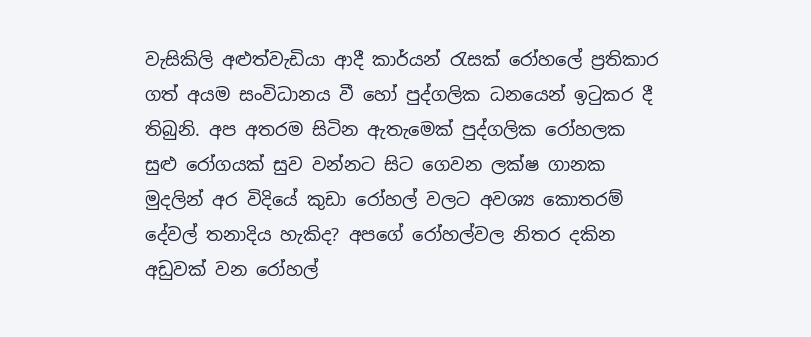වැසිකිලි අළුත්වැඩියා ආදී කාර්යන් රැසක් රෝහලේ ප්‍රතිකාර ගත් අයම සංවිධානය වී හෝ පුද්ගලික ධනයෙන් ඉටුකර දී තිබුනි. අප අතරම සිටින ඇතැමෙක් පුද්ගලික රෝහලක සුළු රෝගයක් සුව වන්නට සිට ගෙවන ලක්ෂ ගානක මුදලින් අර විදියේ කුඩා රෝහල් වලට අවශ්‍ය කොතරම් දේවල් තනාදිය හැකිද? අපගේ රෝහල්වල නිතර දකින අඩුවක් වන රෝහල්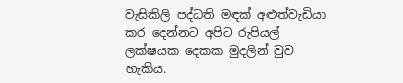වැසිකිලි පද්ධති මඳක් අළුත්වැඩියා කර දෙන්නට අපිට රුපියල් ලක්ෂයක දෙකක මුදලින් වුව හැකිය.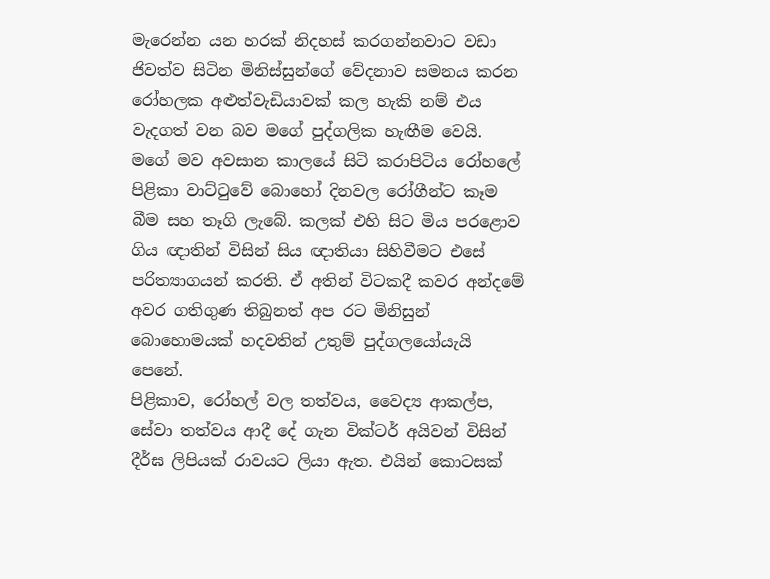මැරෙන්න යන හරක් නිදහස් කරගන්නවාට වඩා ජිවත්ව සිටින මිනිස්සුන්ගේ වේදනාව සමනය කරන රෝහලක අළුත්වැඩියාවක් කල හැකි නම් එය වැදගත් වන බව මගේ පුද්ගලික හැඟීම වෙයි.
මගේ මව අවසාන කාලයේ සිටි කරාපිටිය රෝහලේ පිළිකා වාට්ටුවේ බොහෝ දිනවල රෝගීන්ට කෑම බීම සහ තෑගි ලැබේ. කලක් එහි සිට මිය පරළොව ගිය ඥාතින් විසින් සිය ඥාතියා සිහිවීමට එසේ පරිත්‍යාගයන් කරති. ඒ අතින් විටකදී කවර අන්දමේ අවර ගතිගුණ තිබුනත් අප රට මිනිසුන් බොහොමයක් හදවතින් උතුම් පුද්ගලයෝයැයි පෙනේ.
පිළිකාව, රෝහල් වල තත්වය, වෛද්‍ය ආකල්ප, සේවා තත්වය ආදී දේ ගැන වික්ටර් අයිවන් විසින් දීර්ඝ ලිපියක් රාවයට ලියා ඇත. එයින් කොටසක්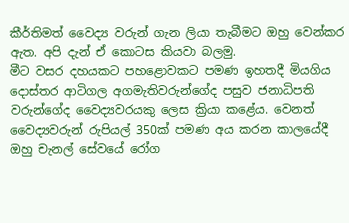කීර්තිමත් වෛද්‍ය වරුන් ගැන ලියා තැබීමට ඔහු වෙන්කර ඇත. අපි දැන් ඒ කොටස කියවා බලමු.
මීට වසර දහයකට පහළොවකට පමණ ඉහතදී මියගිය දොස්තර ආටිගල අගමැතිවරුන්ගේද පසුව ජනාධිපති වරුන්ගේද වෛද්‍යවරයකු ලෙස ක්‍රියා කළේය. වෙනත් වෛද්‍යවරුන් රුපියල් 350ක් පමණ අය කරන කාලයේදී ඔහු චැනල් සේවයේ රෝග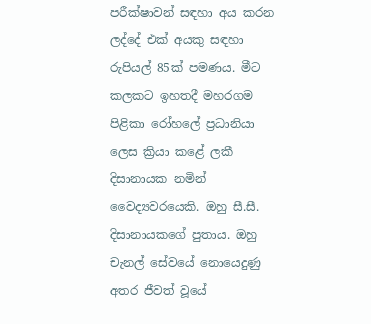පරීක්ෂාවන් සඳහා අය කරන ලද්දේ එක් අයකු සඳහා රුපියල් 85ක් පමණය. මීට කලකට ඉහතදී මහරගම පිළිකා රෝහලේ ප්‍රධානියා ලෙස ක්‍රියා කළේ ලකී දිසානායක නමින් වෛද්‍යවරයෙකි. ඔහු සී.සී. දිසානායකගේ පුතාය. ඔහු චැනල් සේවයේ නොයෙදුණු අතර ජීවත් වූයේ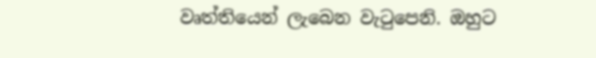වෘත්තියෙන් ලැබෙන වැටුපෙනි. ඔහුට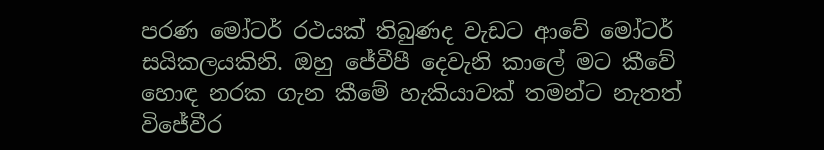පරණ මෝටර් රථයක් තිබුණද වැඩට ආවේ මෝටර් සයිකලයකිනි. ඔහු ජේවීපී දෙවැනි කාලේ මට කීවේ හොඳ නරක ගැන කීමේ හැකියාවක් තමන්ට නැතත් විජේවීර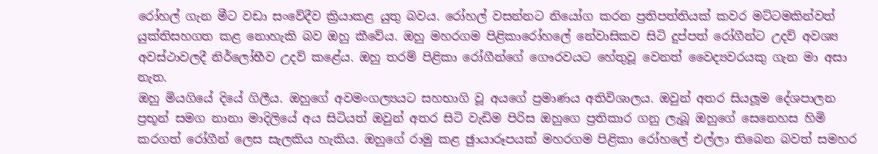රෝහල් ගැන මීට වඩා සංවේදීව ක්‍රියාකළ යුතු බවය. රෝහල් වසන්නට නියෝග කරන ප්‍රතිපත්තියක් කවර මට්ටමකින්වත් යුක්තිසහගත කළ නොහැකි බව ඔහු කීවේය. ඔහු මහරගම පිළිකාරෝහලේ නේවාසිකව සිටි දුප්පත් රෝගීන්ට උදව් අවශ්‍ය අවස්ථාවලදී නිර්ලෝභීව උදව් කළේය. ඔහු තරම් පිළිකා රෝගීන්ගේ ගෞරවයට හේතුවූ වෙනත් වෛද්‍යවරයකු ගැන මා අසා නැත.
ඔහු මියගියේ දියේ ගිලීය. ඔහුගේ අවමංගල්‍යයට සහභාගි වූ අයගේ ප්‍රමාණය අතිවිශාලය. ඔවුන් අතර සියලූම දේශපාලන ප්‍රභූන් සමග නානා මාදිලියේ අය සිටියත් ඔවුන් අතර සිටි වැඩිම පිරිස ඔහුගෙ ප්‍රතිකාර ගනු ලැබූ ඔහුගේ සෙනෙහස හිමි කරගත් රෝගීන් ලෙස සැලකිය හැකිය. ඔහුගේ රාමු කළ ඡුායාරූපයක් මහරගම පිළිකා රෝහලේ එල්ලා තිබෙන බවත් සමහර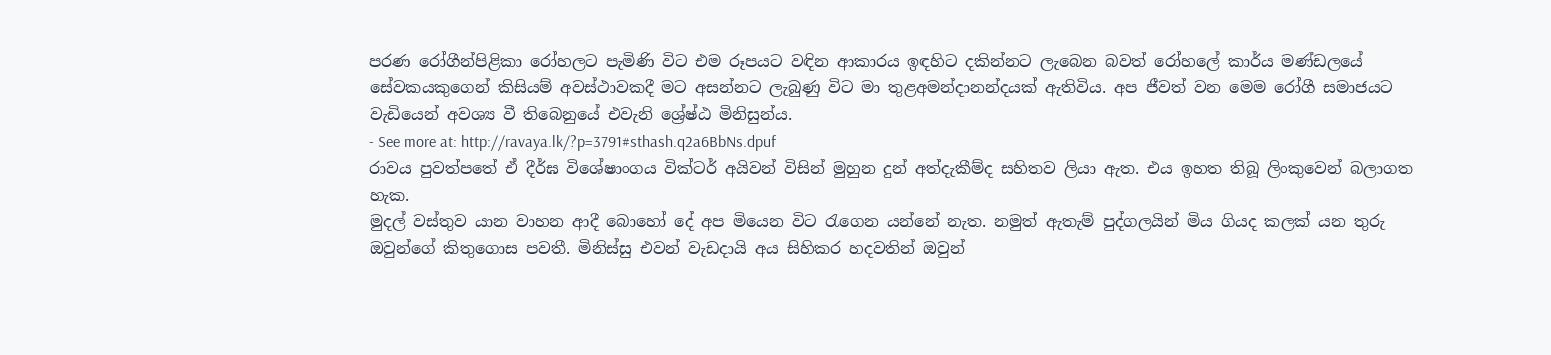පරණ රෝගීන්පිළිකා රෝහලට පැමිණි විට එම රූපයට වඳින ආකාරය ඉඳහිට දකින්නට ලැබෙන බවත් රෝහලේ කාර්ය මණ්ඩලයේ සේවකයකුගෙන් කිසියම් අවස්ථාවකදී මට අසන්නට ලැබුණු විට මා තුළඅමන්දානන්දයක් ඇතිවිය. අප ජීවත් වන මෙම රෝගී සමාජයට වැඩියෙන් අවශ්‍ය වී තිබෙනුයේ එවැනි ශ්‍රේෂ්ඨ මිනිසුන්ය.
- See more at: http://ravaya.lk/?p=3791#sthash.q2a6BbNs.dpuf
රාවය පුවත්පතේ ඒ දීර්ඝ විශේෂාංගය වික්ටර් අයිවන් විසින් මුහුන දුන් අත්දැකීම්ද සහිතව ලියා ඇත. එය ඉහත තිබූ ලිංකුවෙන් බලාගත හැක.
මුදල් වස්තුව යාන වාහන ආදී බොහෝ දේ අප මියෙන විට රැගෙන යන්නේ නැත. නමුත් ඇතැම් පුද්ගලයින් මිය ගියද කලක් යන තුරු ඔවුන්ගේ කිතුගොස පවතී. මිනිස්සු එවන් වැඩදායි අය සිහිකර හදවතින් ඔවුන්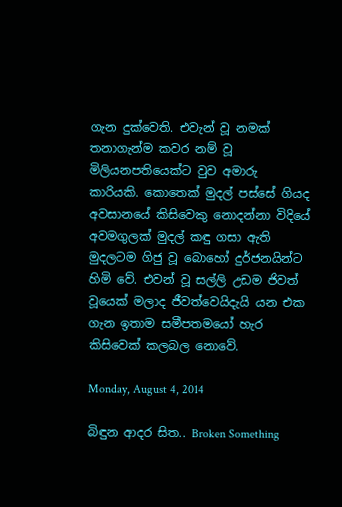ගැන දුක්වෙති. එවැන් වූ නමක් තනාගැන්ම කවර නම් වූ මිලියනපතියෙක්ට වුව අමාරු කාරියකි. කොතෙක් මුදල් පස්සේ ගියද අවසානයේ කිසිවෙකු නොදන්නා විදියේ අවමගුලක් මුදල් කඳු ගසා ඇති මුදලටම ගිජු වූ බොහෝ දුර්ජනයින්ට හිමි වේ. එවන් වූ සල්ලි උඩම ජිවත් වූයෙක් මලාද ජීවත්වෙයිදැයි යන එක ගැන ඉතාම සමීපතමයෝ හැර කිසිවෙක් කලබල නොවේ.

Monday, August 4, 2014

බිඳුන ආදර සිත.. Broken Something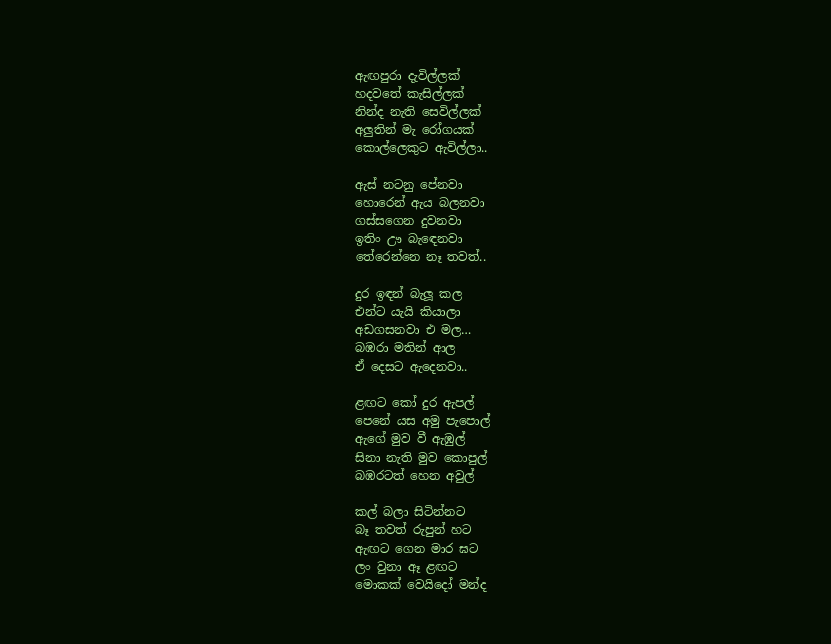ඇඟපුරා දැවිල්ලක්
හදවතේ කැසිල්ලක්
නින්ද නැති සෙවිල්ලක්
අලුතින් මැ රෝගයක්
කොල්ලෙකුට ඇවිල්ලා..

ඇස් නටනු පේනවා
හොරෙන් ඇය බලනවා
ගස්සගෙන දුවනවා
ඉතිං ඌ බැඳෙනවා
තේරෙන්නෙ නෑ තවත්..

දුර ඉඳන් බැලූ කල
එන්ට යැයි කියාලා
අඩගසනවා එ මල…
බඹරා මතින් ආල
ඒ දෙසට ඇදෙනවා..

ළඟට කෝ දුර ඇපල්
පෙනේ යස අමු පැපොල්
ඇගේ මුව වී ඇඹුල්
සිනා නැති මුව කොපුල්
බඹරටත් හෙන අවුල්

කල් බලා සිටින්නට
බෑ තවත් රුපුන් හට
ඇඟට ගෙන මාර ඝට
ලං වුනා ඈ ළඟට
මොකක් වෙයිදෝ මන්ද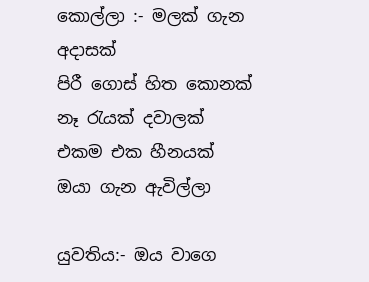කොල්ලා :- මලක් ගැන අදාසක්
පිරී ගොස් හිත කොනක්
නෑ රැයක් දවාලක්
එකම එක හීනයක්
ඔයා ගැන ඇවිල්ලා

යුවතිය:- ඔය වාගෙ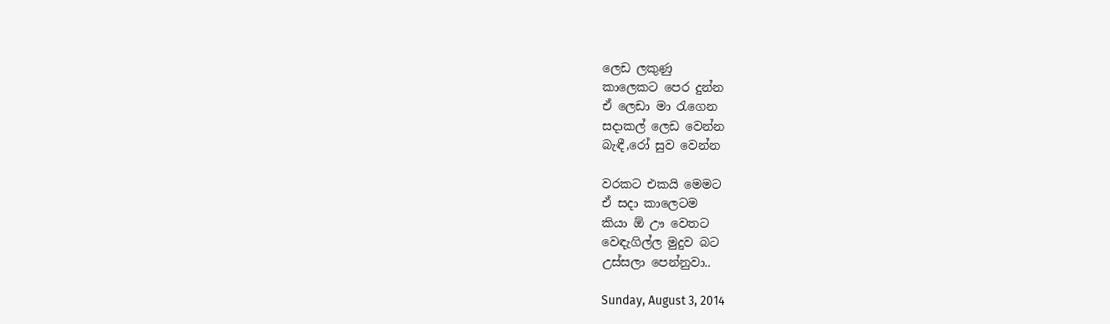ලෙඩ ලකුණු
කාලෙකට පෙර දුන්න
ඒ ලෙඩා මා රැගෙන
සදාකල් ලෙඩ වෙන්න
බැඳී,රෝ සුව වෙන්න

වරකට එකයි මෙමට
ඒ සදා කාලෙටම
කියා ඕ ඌ වෙතට
වෙඳැගිල්ල මුදුව බට
උස්සලා පෙන්නුවා..

Sunday, August 3, 2014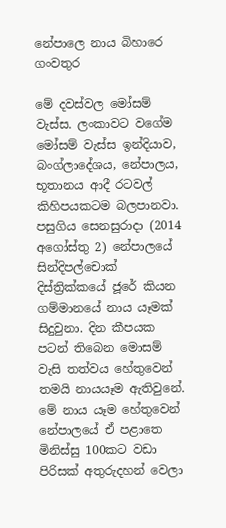නේපාලෙ නාය බිහාරෙ ගංවතුර

මේ දවස්වල මෝසම් වැස්ස. ලංකාවට වගේම මෝසම් වැස්ස ඉන්දියාව, බංග්ලාදේශය, නේපාලය, භූතානය ආදී රටවල් කිහිපයකටම බලපානවා. පසුගිය සෙනසුරාදා (2014 අගෝස්තු 2) නේපාලයේ සින්දිපල්චොක් දිස්ත්‍රික්කයේ ජූරේ කියන ගම්මානයේ නාය යෑමක් සිදුවුනා. දින කීපයක පටන් තිබෙන මොසම් වැසි තත්වය හේතුවෙන් තමයි නායයෑම ඇතිවුනේ.
මේ නාය යෑම හේතුවෙන් නේපාලයේ ඒ පළාතෙ මිනිස්සු 100කට වඩා පිරිසක් අතුරුදහන් වෙලා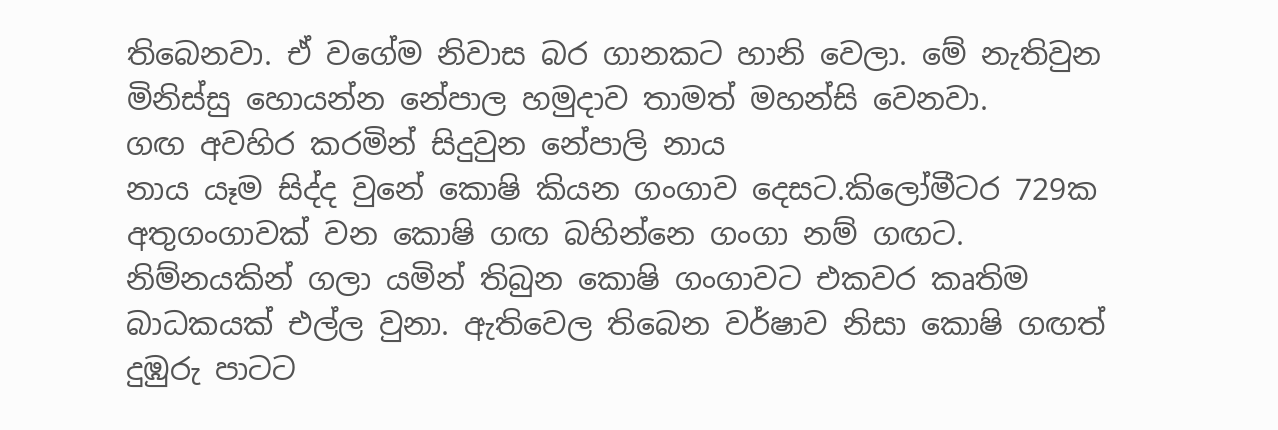තිබෙනවා. ඒ වගේම නිවාස බර ගානකට හානි වෙලා. මේ නැතිවුන මිනිස්සු හොයන්න නේපාල හමුදාව තාමත් මහන්සි වෙනවා.
ගඟ අවහිර කරමින් සිදුවුන නේපාලි නාය
නාය යෑම සිද්ද වුනේ කොෂි කියන ගංගාව දෙසට.කිලෝමීටර 729ක අතුගංගාවක් වන කොෂි ගඟ බහින්නෙ ගංගා නම් ගඟට.  නිම්නයකින් ගලා යමින් තිබුන කොෂි ගංගාවට එකවර කෘතිම බාධකයක් එල්ල වුනා. ඇතිවෙල තිබෙන වර්ෂාව නිසා කොෂි ගඟත් දුඹුරු පාටට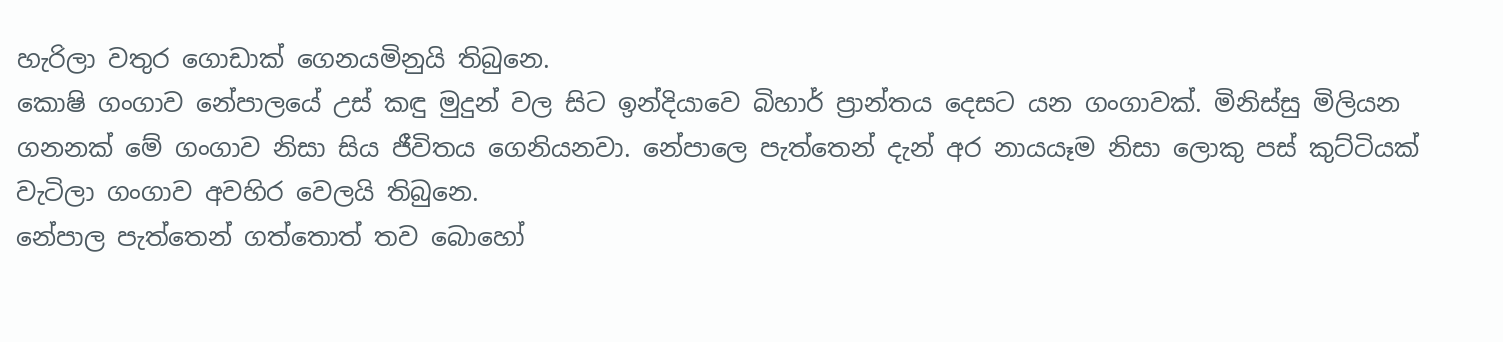හැරිලා වතුර ‍ගොඩාක් ගෙනයමිනුයි තිබුනෙ.
කොෂි ගංගාව නේපාලයේ උස් කඳු මුදුන් වල සිට ඉන්දියාවෙ බිහාර් ප්‍රාන්තය දෙසට යන ගංගාවක්. මිනිස්සු මිලියන ගනනක් මේ ගංගාව නිසා සිය ජීවිතය ගෙනියනවා. නේපාලෙ පැත්තෙන් දැන් අර නායයෑම නිසා ලොකු පස් කුට්ටියක් වැටිලා ගංගාව අවහිර වෙලයි තිබුනෙ.
නේපාල පැත්තෙන් ගත්තොත් තව බොහෝ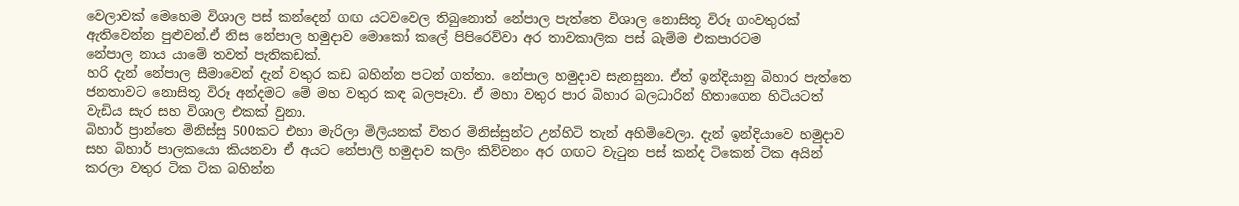වෙලාවක් මෙහෙම විශාල පස් කන්දෙන් ගඟ යටවවෙල තිබුනොත් නේපාල පැත්තෙ විශාල නොසිතූ විරූ ගංවතුරක් ඇතිවෙන්න පුළුවන්.ඒ නිස නේපාල හමුදාව‍ මොකෝ කලේ පිපිරෙව්වා අර තාවකාලික පස් බැම්ම එකපාරටම
නේපාල නාය යාමේ තවත් පැතිකඩක්.
හරි දැන් නේපාල සීමාවෙන් දැන් වතුර කඩ බහින්න පටන් ගත්තා. නේපාල හමුදාව සැනසුනා. ඒත් ඉන්දියානු බිහාර පැත්තෙ ජනතාවට නොසිතූ විරූ අන්දමට මේ මහ වතුර කඳ බලපෑවා. ඒ මහා වතුර පාර බිහාර බලධාරින් හිතාගෙන හිටියටත් වැඩිය සැර සහ විශාල එකක් වුනා.
බිහාර් ප්‍රාන්තෙ මිනිස්සු 500කට එහා මැරිලා මිලියනක් විතර මිනිස්සුන්ට උන්හිටි තැන් අහිමිවෙලා. දැන් ඉන්දියාවෙ හමුදාව සහ බිහාර් පාලකයො කියනවා ඒ අයට නේපාලි හමුදාව කලිං කිව්වනං අර ගඟට වැටුන පස් කන්ද ටිකෙන් ටික අයින් කරලා වතුර ටික ටික බහින්න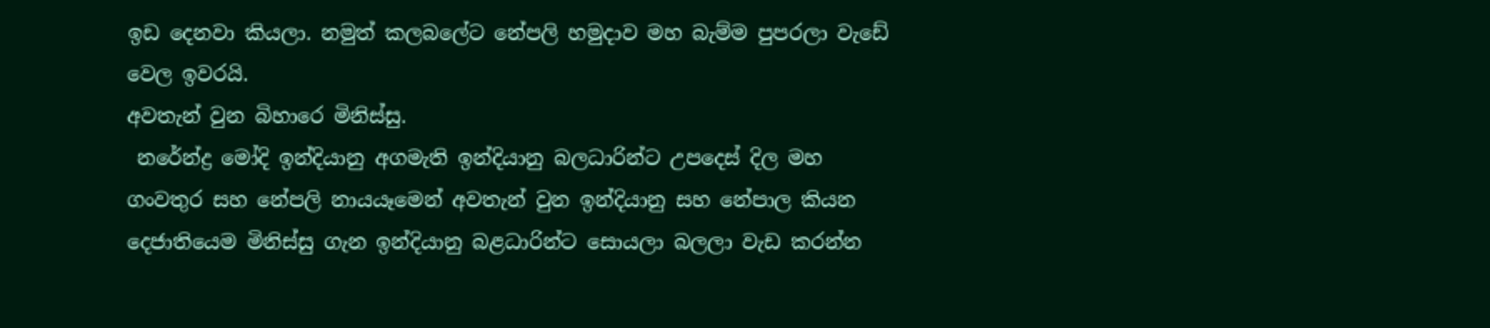ඉඩ දෙනවා කියලා. නමුත් කලබලේට නේපලි හමුදාව මහ බැම්ම පුපරලා වැඩේ වෙල ඉවරයි.
අවතැන් වුන බිහාරෙ මිනිස්සු.
 නරේන්ද්‍ර මෝදි ඉන්දියානු අගමැති ඉන්දියානු බලධාරින්ට උපදෙස් දිල මහ ගංවතුර සහ නේපලි නායයෑමෙන් අවතැන් වුන ඉන්දියානු සහ නේපාල කියන දෙජාතියෙම මිනිස්සු ගැන ඉන්දියානු බළධාරින්ට සොයලා බලලා වැඩ කරන්න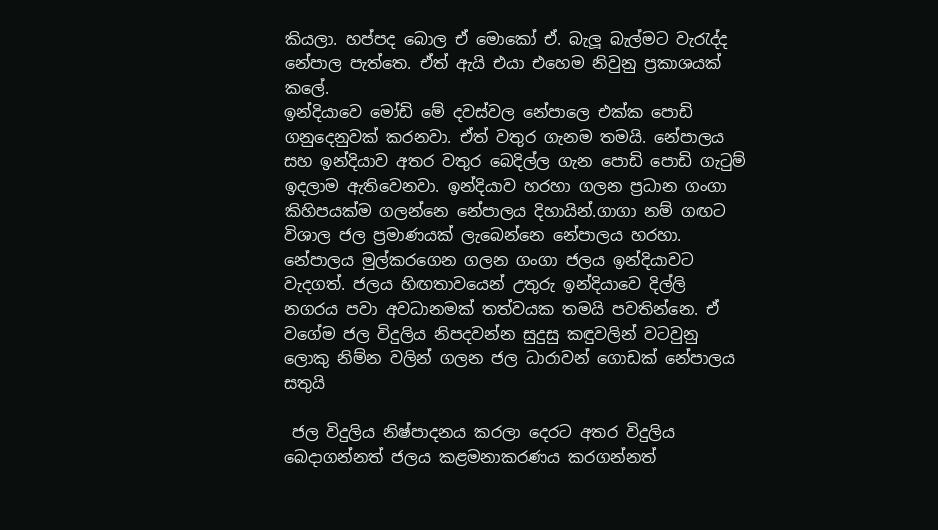කියලා. හප්පද බොල ඒ මොකෝ ඒ. බැලූ බැල්මට වැරැද්ද නේපාල පැත්තෙ. ඒත් ඇයි එයා එහෙම නිවුනු ප්‍රකාශයක් කලේ.
ඉන්දියාවෙ මෝඩි මේ දවස්වල නේපාලෙ එක්ක පොඩි ගනුදෙනුවක් කරනවා. ඒත් වතුර ගැනම තමයි. නේපාලය සහ ඉන්දියාව අතර වතුර බෙදිල්ල ගැන පොඩි පොඩි ගැටුම් ඉදලාම ඇතිවෙනවා. ඉන්දියාව හරහා ගලන ප්‍රධාන ගංගා කිහිපයක්ම ගලන්නෙ නේපාලය දිහායින්.ගාගා නම් ගඟට විශාල ජල ප්‍රමාණයක් ලැබෙන්නෙ නේපාලය හරහා.
නේපාලය මුල්කරගෙන ගලන ගංගා ජලය ඉන්දියාවට වැදගත්. ජලය හිඟතාවයෙන් උතුරු ඉන්දියාවෙ දිල්ලි නගරය පවා අවධානමක් තත්වයක තමයි පවතින්නෙ. ඒ වගේම ජල විදුලිය නිපදවන්න සුදුසු කඳුවලින් වටවුනු ලොකු නිම්න වලින් ගලන ජල ධාරාවන් ගොඩක් නේපාලය සතුයි

 ජල විදුලිය නිෂ්පාදනය කරලා දෙරට අතර විදුලිය බෙදාගන්නත් ජලය කළමනාකරණය කරගන්නත්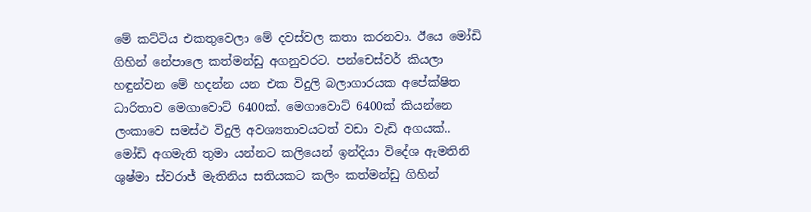මේ කට්ටිය එකතුවෙලා මේ දවස්වල කතා කරනවා. ඊයෙ මෝඩි ගිහින් නේපාලෙ කත්මන්ඩු අගනුවරට. පන්චෙස්වර් කියලා හඳුන්වන මේ හදන්න යන එක විදුලි බලාගාරයක අපේක්ෂිත ධාරිතාව මෙගාවොට් 6400ක්. මෙගාවොට් 6400ක් කියන්නෙ ලංකාවෙ සමස්ථ විදුලි අවශ්‍යතාවයටත් වඩා වැඩි අගයක්..
මෝඩි අගමැති තුමා යන්නට කලියෙන් ඉන්දියා විදේශ ඇමතිනි ශුෂ්මා ස්වරාජ් මැතිනිය සතියකට කලිං කත්මන්ඩු ගිහින්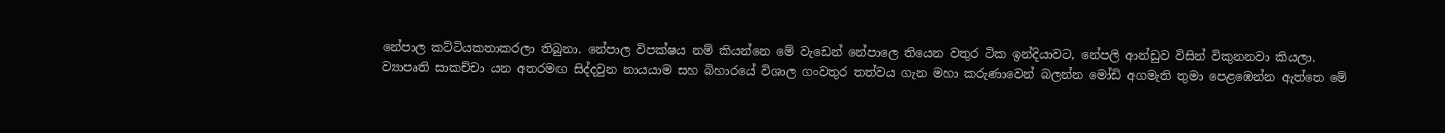නේපාල කට්ටියකතාකරලා තිබුනා. නේපාල විපක්ෂය නම් කියන්නෙ මේ වැඩෙන් නේපාලෙ තියෙන වතුර ටික ඉන්දියාවට, නේපලි ආන්ඩුව විසින් විකුනනවා කියලා.
ව්‍යාපෘති සාකච්චා යන අතරමඟ සිද්දවුන නායයාම සහ බිහාරයේ විශාල ගංවතුර තත්වය ගැන මහා කරුණාවෙන් බලන්න මෝඩි අගමැති තුමා පෙළඹෙන්න ඇත්තෙ මේ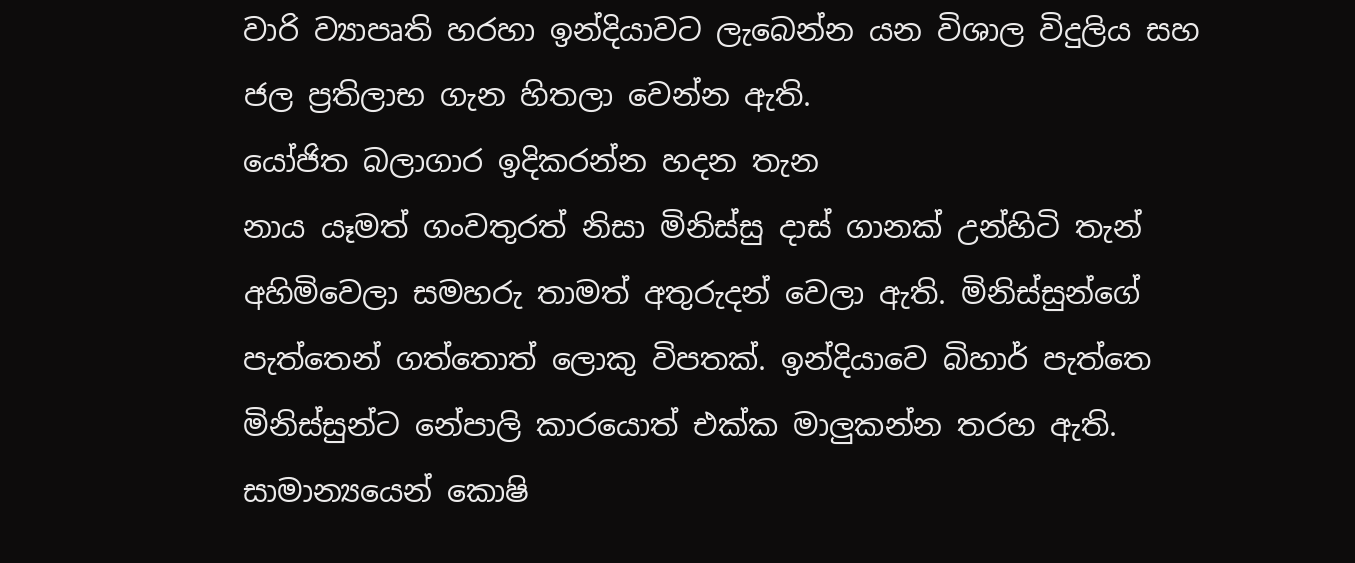වාරි ව්‍යාපෘති හරහා ඉන්දියාවට ලැබෙන්න යන විශාල විදුලිය සහ ජල ප්‍රතිලාභ ගැන හිතලා වෙන්න ඇති.
යෝජිත බලාගාර ඉදිකරන්න හදන තැන
නාය යෑමත් ගංවතුරත් නිසා මිනිස්සු දාස් ගානක් උන්හිටි තැන් අහිමිවෙලා සමහරු තාමත් අතුරුදන් වෙලා ඇති. මිනිස්සුන්ගේ පැත්තෙන් ගත්තොත් ලොකු විපතක්. ඉන්දියා‍වෙ බිහාර් පැත්තෙ මිනිස්සුන්ට නේපාලි කාරයොත් එක්ක මාලුකන්න තරහ ඇති. සාමාන්‍යයෙන් කොෂි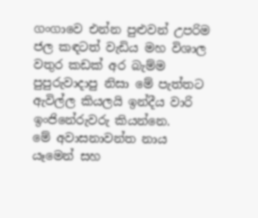ගංගාවෙ එන්න පුළුවන් උපරිම ජල කඳටත් වැඩිය මහ විශාල වතුර කඩක් අර බැම්ම පුපුරුවාදාපු නිසා මේ පැත්තට ඇවිල්ල කියලයි ඉන්දීය වාරි ඉංජිනේරු‍වරු කියන්නෙ.
මේ අවාසනාවන්ත නාය යෑමෙන් සහ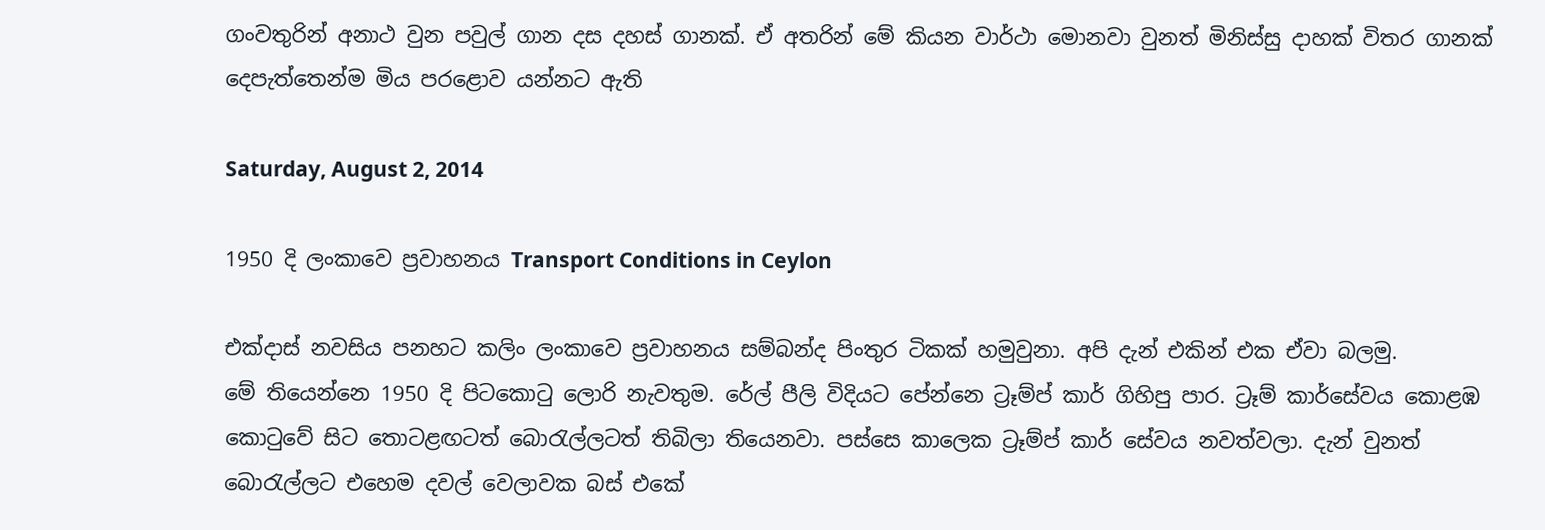ගංවතුරින් අනාථ වුන පවුල් ගාන දස දහස් ගානක්. ඒ අතරින් මේ කියන වාර්ථා මොනවා වුනත් මිනිස්සු දාහක් විතර ගානක් දෙපැත්තෙන්ම මිය පරළොව යන්නට ඇති

Saturday, August 2, 2014

1950 දි ලංකාවෙ ප්‍රවාහනය Transport Conditions in Ceylon

එක්දාස් නවසිය පනහට කලිං ලංකාවෙ ප්‍රවාහනය සම්බන්ද පිංතුර ටිකක් හමුවුනා. අපි දැන් එකින් එක ඒවා බලමු.
මේ තියෙන්නෙ 1950 දි පිටකොටු ලොරි නැවතුම. රේල් පීලි විදියට පේන්නෙ ට්‍රෑම්ප් කාර් ගිහිපු පාර. ට්‍රෑම් කාර්සේවය කොළඹ කොටුවේ සිට තොටළඟටත් බොරැල්ලටත් තිබිලා තියෙනවා. පස්සෙ කාලෙක ට්‍රෑම්ප් කාර් සේවය නවත්වලා. දැන් වුනත් බොරැල්ලට එහෙම දවල් වෙලාවක බස් එකේ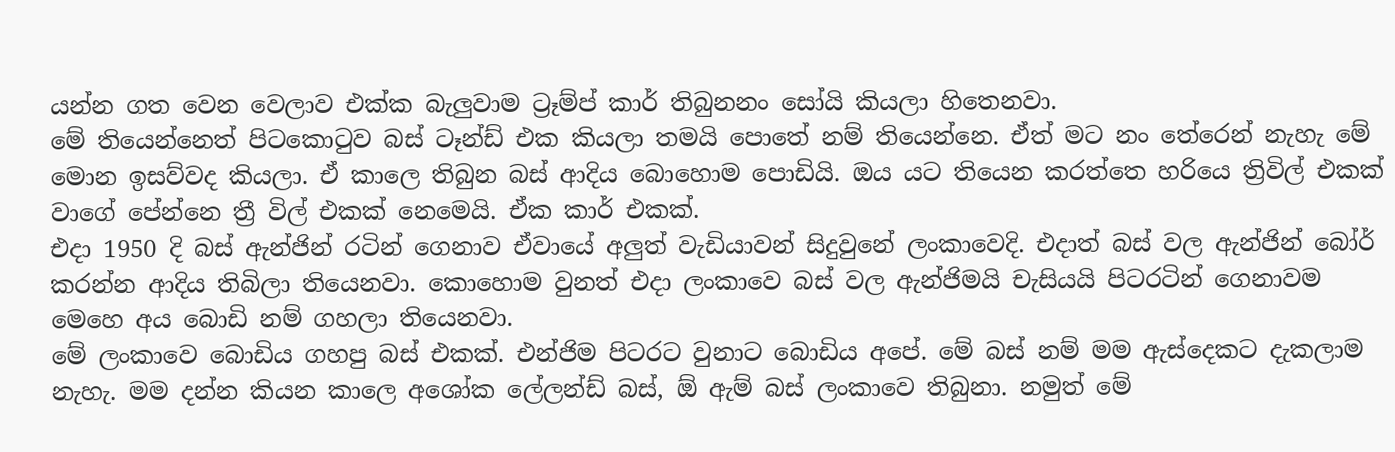යන්න ගත වෙන වෙලාව එක්ක බැලුවාම ට්‍රෑම්ප් කාර් තිබුනනං සෝයි කියලා හිතෙනවා.
මේ තියෙන්නෙත් පිටකොටුව බස් ටෑන්ඩ් එක කියලා තමයි පොතේ නම් තියෙන්නෙ. ඒත් මට නං තේරෙන් නැහැ මේ මොන ඉසව්වද කියලා. ඒ කාලෙ තිබුන බස් ආදිය බොහොම පොඩියි. ඔය යට තියෙන කරත්තෙ හරියෙ ත්‍රිවිල් එකක් වාගේ පේන්නෙ ත්‍රී විල් එකක් නෙමෙයි. ඒක කාර් එකක්.
එදා 1950 දි බස් ඇන්ජින් රටින් ගෙනාව ඒවායේ අලුත් වැඩියාවන් සිදුවුනේ ලංකාවෙදි. එදාත් බස් වල ඇන්ජින් බෝර් කරන්න ආදිය තිබිලා තියෙනවා. කොහොම වුනත් එදා ලංකාවෙ බස් වල ඇන්ජිමයි චැසියයි පිටරටින් ගෙනාවම මෙහෙ අය බොඩි නම් ගහලා තියෙනවා.
මේ ලංකාවෙ බොඩිය ගහපු බස් එකක්. එන්ජිම පිටරට වුනාට බොඩිය අපේ. මේ බස් නම් මම ඇස්දෙකට දැකලාම නැහැ. මම දන්න කියන කාලෙ අශෝක ලේලන්ඩ් බස්, ඕ ඇම් බස් ලංකාවෙ තිබුනා. නමුත් මේ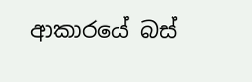ආකාරයේ බස්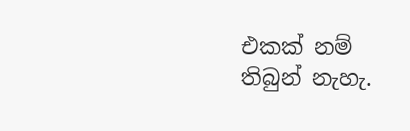එකක් නම් තිබුන් නැහැ.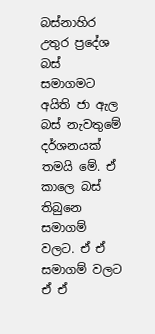බස්නාහිර උතුර ප්‍රදේශ බස් සමාගමට අයිති ජා ඇල බස් නැවතුමේ දර්ශනයක් තමයි මේ. ඒ කාලෙ බස් තිබුනෙ සමාගම් වලට. ඒ ඒ සමාගම් වලට ඒ ඒ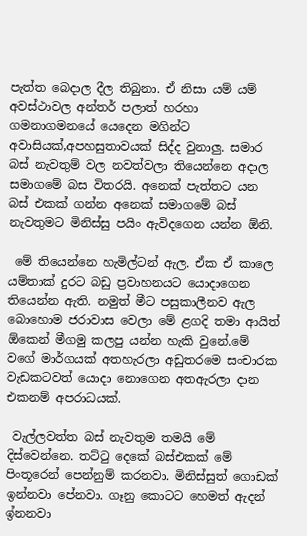පැත්ත බෙදාල දීල තිබුනා. ඒ නිසා යම් යම් අවස්ථාවල අන්තර් පලාත් හරහා ගමනාගමනයේ යෙදෙන මගින්ට අවාසියක්,අපහසුතාවයක් සිද්ද වුනාලු. සමාර බස් නැවතුම් වල නවත්වලා තියෙන්නෙ අදාල සමාගමේ බස විතරයි. අනෙක් පැත්තට යන බස් එකක් ගන්න අනෙක් සමාගමේ බස් නැවතුමට මිනිස්සු පයිං ඇවිදගෙන යන්න ඕනි.

 මේ තියෙන්නෙ හැමිල්ටන් ඇල. ඒක ඒ කාලෙ යම්තාක් දුරට බඩු ප්‍රවාහනයට යොදාගෙන තියෙන්න ඇති. නමුත් මීට පසුකාලීනව ඇල බොහොම ජරාවාස වෙලා මේ ළගදි තමා ආයිත් ඕකෙන් මීගමු කලපු යන්න හැකි වුනේ.මේ වගේ මාර්ගයක් අතහැරලා අඩුතරමෙ සංචාරක වැඩකටවත් යොදා නොගෙන අතඇරලා දාන එකනම් අපරාධයක්.

 වැල්ලවත්ත බස් නැවතුම තමයි මේ  දිස්වෙන්නෙ. තට්ටු දෙකේ බස්එකක් මේ පිංතූරෙන් පෙන්නුම් කරනවා. මිනිස්සුත් ගොඩක් ඉන්නවා පේනවා. ගෑනු කොටට හෙමත් ඇදන් ඉ්නනවා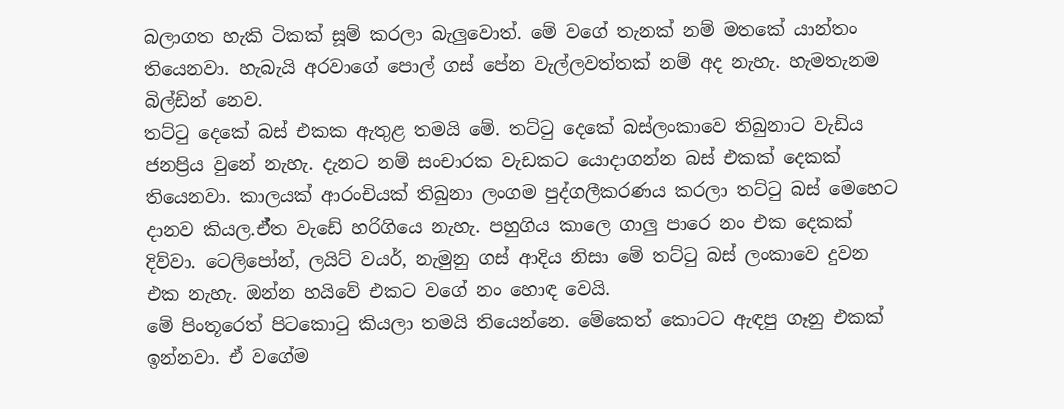බලාගත හැකි ටිකක් සූම් කරලා බැලුවොත්. මේ වගේ තැනක් නම් මතකේ යාන්තං තියෙනවා. හැබැයි අරවාගේ පොල් ගස් පේන වැල්ලවත්තක් නම් අද නැහැ. හැමතැනම බිල්ඩින් නෙව.
තට්ටු දෙකේ බස් එකක ඇතුළ තමයි මේ. තට්ටු දෙකේ බස්ලංකාවෙ තිබුනාට වැඩිය ජනප්‍රිය වුනේ නැහැ. දැනට නම් සංචාරක වැඩකට යොදාගන්න බස් එකක් දෙකක් තියෙනවා. කාලයක් ආරංචියක් තිබුනා ලංගම පුද්ගලීකරණය කරලා තට්ටු බස් මෙහෙට දානව කියල.ඒ්ත වැඩේ හරිගියෙ නැහැ. පහුගිය කාලෙ ගාලු පාරෙ නං එක දෙකක් දිව්වා. ටෙලිපෝන්, ලයිට් වයර්, නැමුනු ගස් ආදිය නිසා මේ තට්ටු බස් ලංකාවෙ දුවන එක නැහැ. ඔන්න හයිවේ එකට වගේ නං හොඳ වෙයි.
මේ පිංතූරෙත් පිටකොටු කියලා තමයි තියෙන්නෙ. මේකෙත් කොටට ඇඳපු ගෑනු එකක් ඉන්නවා. ඒ වගේම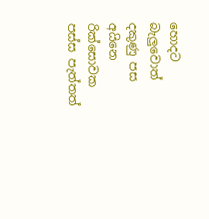හොදට බැලුවොත් දකුණු පස අයිනෙ රික්සොවක පස්ස පැත්තත්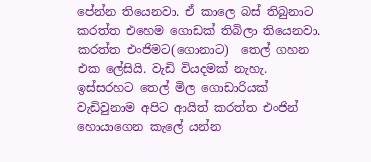පේන්න තියෙනවා. ඒ කාලෙ බස් තිබුනාට කරත්ත එහෙම ගොඩක් තිබිලා තියෙනවා. කරත්ත එංජිමට(ගොනාට)  තෙල් ගහන එක ලේසියි. වැඩි වියදමක් නැහැ. ඉස්සරහට තෙල් මිල ගොඩාරියක් වැඩිවුනාම අපිට ආයිත් කරත්ත එංජින් හොයාගෙන කැලේ යන්න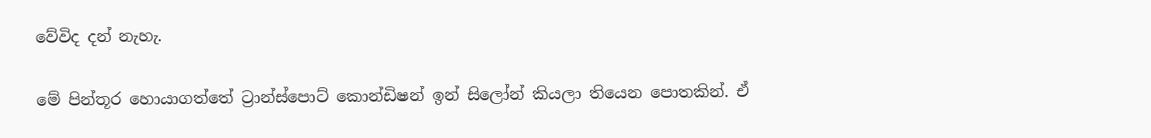වේවිද දන් නැහැ.

මේ පින්තූර හොයාගත්තේ ට්‍රාන්ස්පොට් කොන්ඩිෂන් ඉන් සිලෝන් කියලා තියෙන පොතකින්. ඒ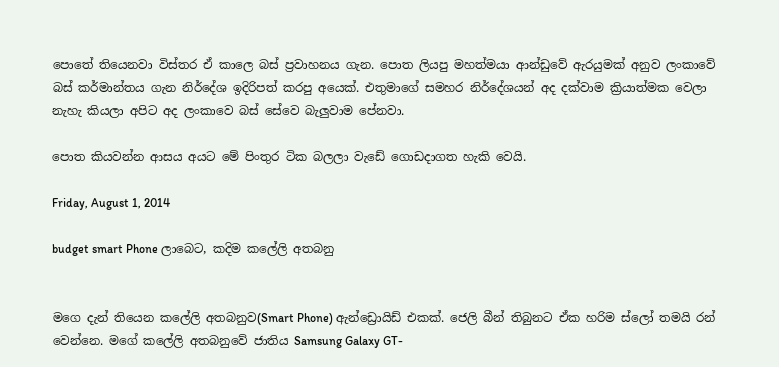පොතේ තියෙනවා විස්තර ඒ කාලෙ බස් ප්‍රවාහනය ගැන. පොත ලියපු මහත්මයා ආන්ඩුවේ ඇරයුමක් අනුව ලංකාවේ බස් කර්මාන්තය ගැන නිර්දේශ ඉදිරිපත් කරපු අයෙක්. එතුමාගේ සමහර නිර්දේශයන් අද දක්වාම ක්‍රියාත්මක වෙලා නැහැ කියලා අපිට අද ලංකාවෙ බස් සේවෙ බැලුවාම පේනවා.

පොත කියවන්න ආසය අයට මේ පිංතුර ටික බලලා වැඩේ ගොඩදාගත හැකි වෙයි.

Friday, August 1, 2014

budget smart Phone ලාබෙට, කදිම කලේලි අතබනු


මගෙ දැන් තියෙන කලේලි අතබනුව(Smart Phone) ඇන්ඩ්‍රොයිඩ් එකක්. ජෙලි බීන් තිබුනට ඒක හරිම ස්ලෝ තමයි රන් වෙන්නෙ. මගේ කලේලි අතබනුවේ ජාතිය Samsung Galaxy GT-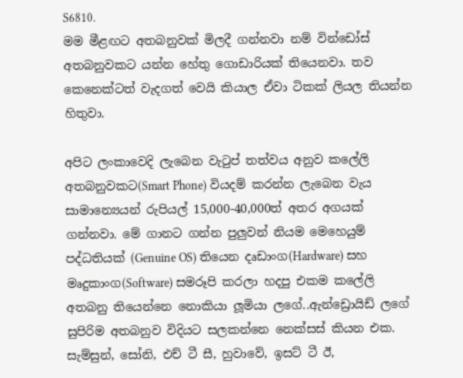S6810.
මම මීළඟට අතබනුවක් මිලදී ගන්නවා නම් වින්ඩෝස් අතබනුවකට යන්න හේතු ගොඩාරියක් තියෙනවා. තව කෙනෙක්ටත් වැදගත් වෙයි කියාල ඒවා ටිකක් ලියල තියන්න හිතුවා.

අපිට ලංකාවෙදි ලැබෙන වැටුප් තත්වය අනුව කලේලි අතබනුවකට(Smart Phone) වියදම් කරන්න ලැබෙන වැය සාමාන්‍යෙයන් රුපියල් 15,000-40,000ත් අතර අගයක් ගන්නවා. මේ ගානට ගන්න පුලුවන් නියම මෙහෙයුම් පද්ධතියක් (Genuine OS) තියෙන දෘඩාංග(Hardware) සහ මෘදුකාංග(Software) සමරූපි කරලා හදපු එකම කලේලි අතබනු තියෙන්නෙ නොකියා ලූමියා ලගේ..ඇන්ඩ්‍රොයිඩ් ලගේ සුපිරිම අතබනුව විදියට සලකන්නෙ නෙක්සස් කියන එක. සැම්සුන්, සෝනි, එච් ටී සී, හුවාවේ, ඉසට් ටී ඊ,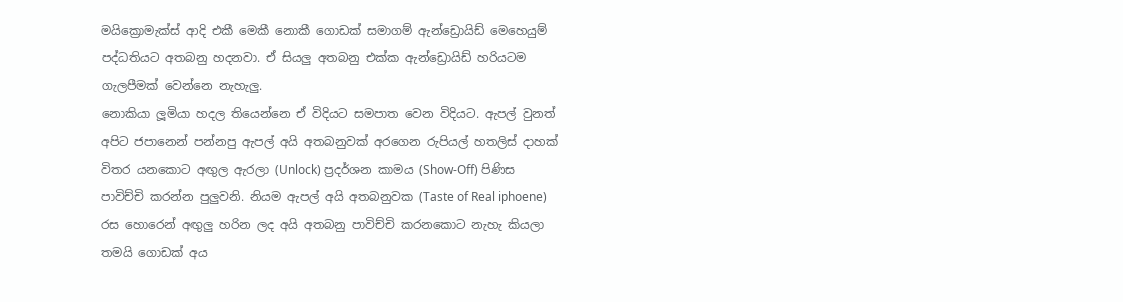මයික්‍රොමැක්ස් ආදි එකී මෙකී නොකී ගොඩක් සමාගම් ඇන්ඩ්‍රොයිඩ් මෙහෙයුම් පද්ධතියට අතබනු හදනවා. ඒ සියලු අතබනු එක්ක ඇන්ඩ්‍රොයිඩ් හරියටම ගැලපීමක් වෙන්නෙ නැහැලු.
නොකියා ලූමියා හදල තියෙන්නෙ ඒ විදියට සමපාත වෙන විදියට. ඇපල් වුනත් අපිට ජපානෙන් පන්නපු ඇපල් අයි අතබනුවක් අරගෙන රුපියල් හතලිස් දාහක් විතර යනකොට අඟුල ඇරලා (Unlock) ප්‍රදර්ශන කාමය (Show-Off) පිණිස පාවිච්චි කරන්න පුලුවනි. නියම ඇපල් අයි අතබනුවක (Taste of Real iphoene) රස හොරෙන් අඟුලු හරින ලද අයි අතබනු පාවිච්චි කරනකොට නැහැ කියලා තමයි ගොඩක් අය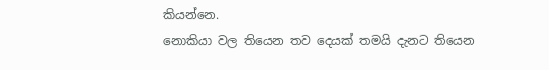කියන්නෙ.
නොකියා වල තියෙන තව දෙයක් තමයි දැනට තියෙන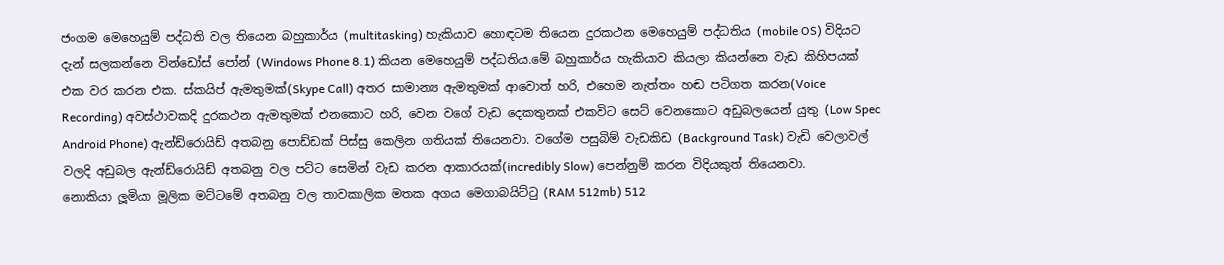ජංගම මෙහෙයුම් පද්ධති වල තියෙන බහුකාර්ය (multitasking) හැකියාව හොඳටම තියෙන දුරකථන මෙහෙයුම් පද්ධතිය (mobile OS) විදියට දැන් සලකන්නෙ වින්ඩෝස් පෝන් (Windows Phone 8.1) කියන මෙහෙයුම් පද්ධතිය.මේ බහුකාර්ය හැකියාව කියලා කියන්නෙ වැඩ කිහිපයක් එක වර කරන එක. ස්කයිප් ඇමතුමක්(Skype Call) අතර සාමාන්‍ය ඇමතුමක් ආවොත් හරි, එහෙම නැත්තං හඬ පටිගත කරන(Voice Recording) අවස්ථාවකදි දුරකථන ඇමතුමක් එනකොට හරි, වෙන වගේ වැඩ දෙකතුනක් එකවිට සෙට් වෙනකොට අඩුබලයෙන් යුතු (Low Spec Android Phone) ඇන්ඩ්රොයිඩ් අතබනු පොඩ්ඩක් පිස්සු කෙලින ගතියක් තියෙනවා. වගේම පසුබිම් වැඩකිඩ (Background Task) වැඩි වෙලාවල් වලදි අඩුබල ඇන්ඩ්රොයිඩ් අතබනු වල පට්ට සෙමින් වැඩ කරන ආකාරයක්(incredibly Slow) පෙන්නුම් කරන විදියකුත් තියෙනවා.
නොකියා ලූමියා මූලික මට්ටමේ අතබනු වල තාවකාලික මතක අගය මෙගාබයිට්ටු (RAM 512mb) 512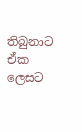තිබුනාට ඒක ලෙසට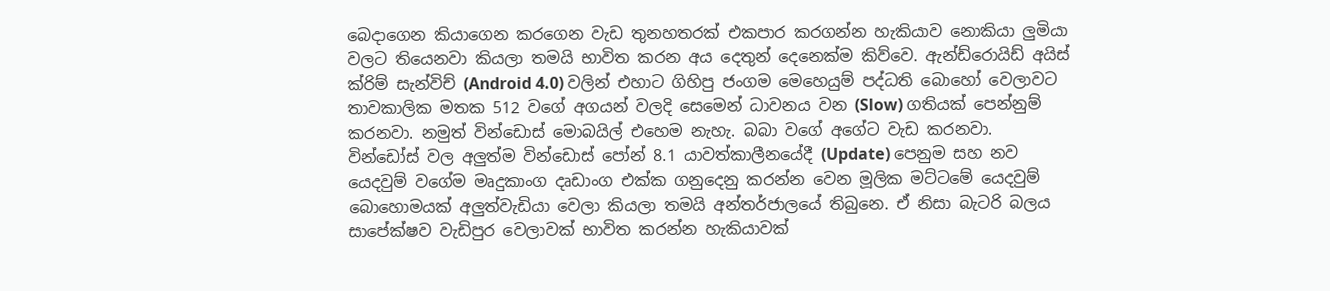බෙදාගෙන කියාගෙන කරගෙන වැඩ තුනහතරක් එකපාර කරගන්න හැකියාව නොකියා ලුමියා වලට තියෙනවා කියලා තමයි භාවිත කරන අය දෙතුන් දෙනෙක්ම කිව්වෙ. ඇන්ඩ්රොයිඩ් අයිස් ක්රිම් සැන්විච් (Android 4.0) වලින් එහාට ගිහිපු ජංගම මෙහෙයුම් පද්ධති බොහෝ වෙලාවට තාවකාලික මතක 512 වගේ අගයන් වලදි සෙමෙන් ධාවනය වන (Slow) ගතියක් පෙන්නුම් කරනවා. නමුත් වින්ඩොස් මොබයිල් එහෙම නැහැ. බබා වගේ අගේට වැඩ කරනවා.
වින්ඩෝස් වල අලුත්ම වින්ඩොස් පෝන් 8.1 යාවත්කාලීනයේදී (Update) පෙනුම සහ නව යෙදවුම් වගේම මෘදුකාංග දෘඩාංග එක්ක ගනුදෙනු කරන්න වෙන මූලික මට්ටමේ යෙදවුම් බොහොමයක් අලුත්වැඩියා වෙලා කියලා තමයි අන්තර්ජාලයේ තිබුනෙ. ඒ නිසා බැටරි බලය සාපේක්ෂව වැඩිපුර වෙලාවක් භාවිත කරන්න හැකියාවක්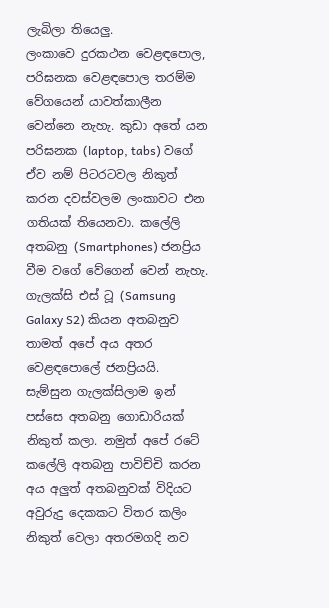ලැබිලා තියෙලු.
ලංකාවෙ දුරකථන වෙළඳපොල, පරිඝනක වෙළඳපොල තරම්ම වේගයෙන් යාවත්කාලීන වෙන්නෙ නැහැ. කුඩා අතේ යන පරිඝනක (laptop, tabs) වගේ ඒව නම් පිටරටවල නිකුත් කරන දවස්වලම ලංකාවට එන ගතියක් තියෙනවා. කලේලි අතබනු (Smartphones) ජනප්‍රිය වීම වගේ වේගෙන් වෙන් නැහැ. ගැලක්සි එස් ටූ (Samsung Galaxy S2) කියන අතබනුව තාමත් අපේ අය අතර වෙළඳපොලේ ජනප්‍රියයි. සැම්සුන ගැලක්සිලාම ඉන් පස්සෙ අතබනු ගොඩාරියක් නිකුත් කලා. නමුත් අපේ රටේ කලේලි අතබනු පාවිච්චි කරන අය අලුත් අතබනුවක් විදියට අවුරුදු දෙකකට විතර කලිං නිකුත් වෙලා අතරමගදි නව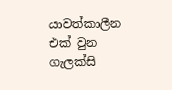යාවත්කාලීන එක් වුන ගැලක්සි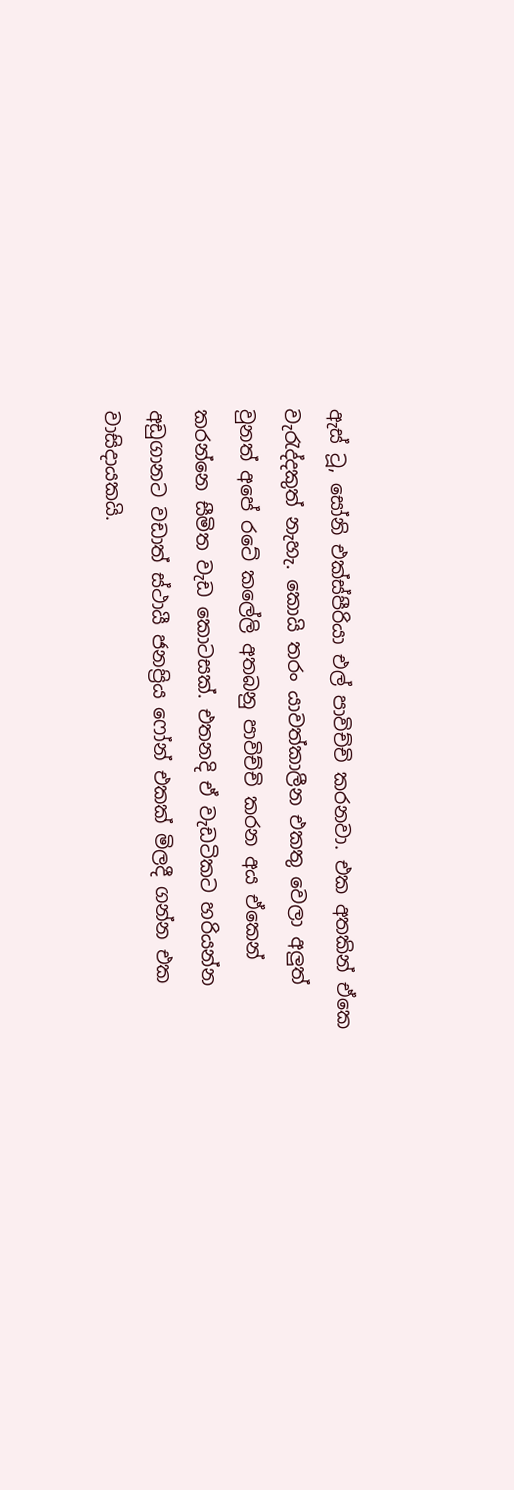ඇස් ටූ, සෝනි එක්ස්පීරියා එල් පාවිච්චි කරනවා. එක අතකින් ඒකෙ වැරැද්දකුත් නැහැ. කොයි තරං යාවත්කාලීන එකතු වෙලා අලුත් වුනත් අපේ රටේ කලේලි අතබනු පාවිච්චි කරන අය ඒකෙන් කරන්නෙ සීමිත වැඩ කොටසක්. එතනදි ඒ වැඩටිකට හරියන්න අඩුගානට වඩාත් ස්ථායී ජනප්‍රිය ෆෝන් එකක් මිලදී ගන්න එක වාසිදායකයි.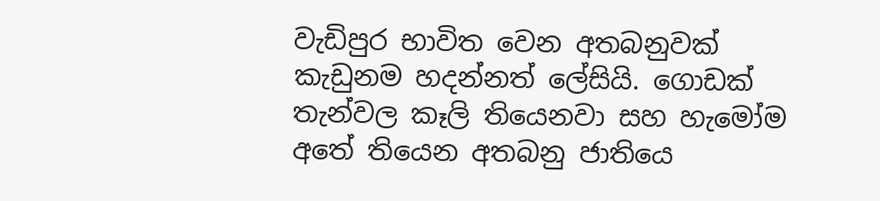වැඩිපුර භාවිත වෙන අතබනුවක් කැඩුනම හදන්නත් ලේසියි. ගොඩක් තැන්වල කෑලි තියෙනවා සහ හැමෝම අතේ තියෙන අතබනු ජාතියෙ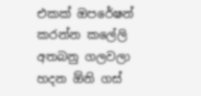එකක් ඔපරේෂන් කරන්න කලේලි අතබනු ගලවලා හදන ඕනි ගස්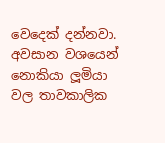වෙදෙක් දන්නවා.
අවසාන වශයෙන් නොකියා ලූමියා වල තාවකාලික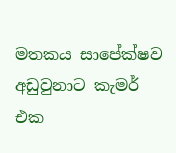මතකය සාපේක්ෂව අඩුවුනාට කැමර් එක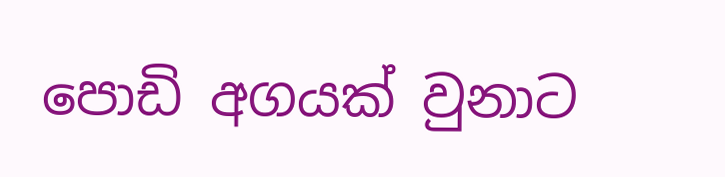පොඩි අගයක් වුනාට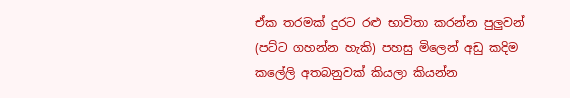ඒක තරමක් දුරට රළු භාවිතා කරන්න පුලුවන් (පට්ට ගහන්න හැකි) පහසු මිලෙන් අඩු කදිම කලේලි අතබනුවක් කියලා කියන්න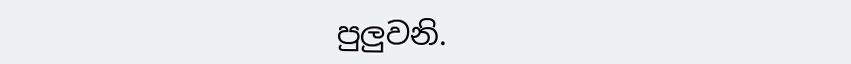පුලුවනි.